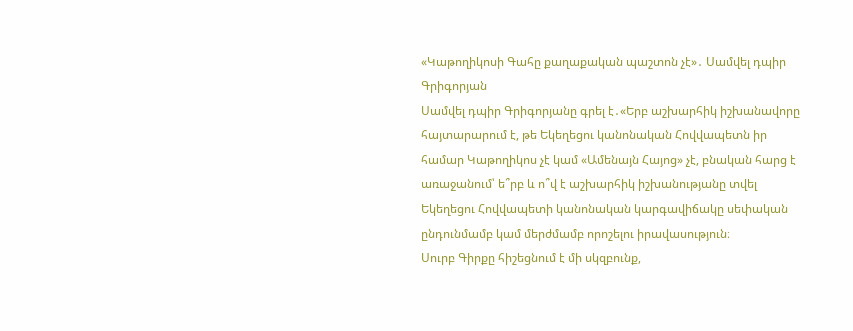«Կաթողիկոսի Գահը քաղաքական պաշտոն չէ»․ Սամվել դպիր Գրիգորյան
Սամվել դպիր Գրիգորյանը գրել է․«Երբ աշխարհիկ իշխանավորը հայտարարում է, թե Եկեղեցու կանոնական Հովվապետն իր համար Կաթողիկոս չէ կամ «Ամենայն Հայոց» չէ, բնական հարց է առաջանում՝ ե՞րբ և ո՞վ է աշխարհիկ իշխանությանը տվել Եկեղեցու Հովվապետի կանոնական կարգավիճակը սեփական ընդունմամբ կամ մերժմամբ որոշելու իրավասություն։
Սուրբ Գիրքը հիշեցնում է մի սկզբունք,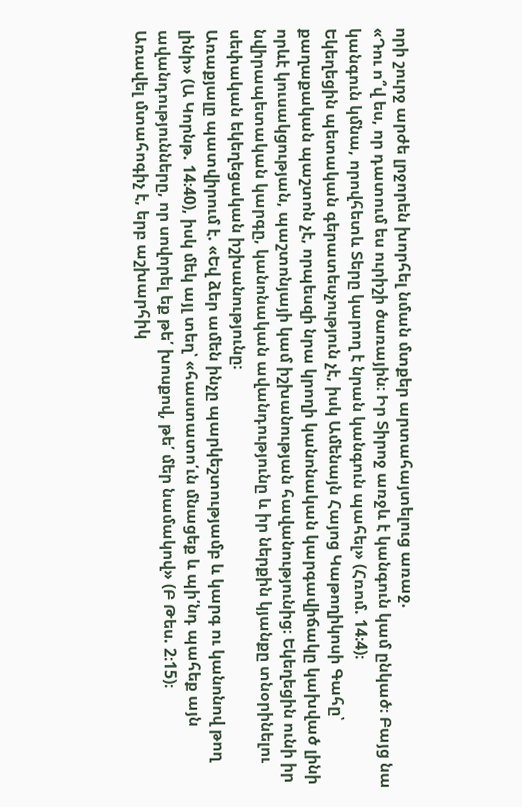որի շուրջ արժե լրջորեն խորհել նման մտքեր արտահայտելուց առաջ.
«Դու ո՞վ ես, որ դատում ես ուրիշի ծառային։ Իր Տիրոջ առջև է կանգուն կամ ընկած։ Բայց նա կանգուն կմնա, որովհետև Տերը կարող է նրան կանգուն պահել» (Հռոմ. 14։4)։
Եկեղեցին պետական գերատեսչություն չէ, իսկ Ամենայն Հայոց Կաթողիկոսի Գահը՝ քաղաքական պաշտոն չէ, որպեսզի նրա կրողի կանոնական կարգավիճակը կախված լինի որևէ կուսակցության, պաշտոնյայի կամ իշխանության հավանությունից։ Եկեղեցին ունի իր նվիրապետական կարգը, կանոնական ավանդությունը և իր ներքին կյանքը տնօրինելու սեփական եկեղեցական իշխանությունը։
Առաքյալը պատվիրում է. «Եվ ձեր ամեն ինչը պարկեշտությամբ և կարգ ու կանոնով թող լինի» (Ա Կորնթ. 14։40), իսկ մեկ այլ տեղ՝ «հաստատո՛ւն մնացեք և պի՛նդ պահեք այն ավանդությունները, որ սովորել եք թե՛ խոսքով, թե՛ մեր նամակով» (Բ Թես. 2։15)։
Առավել մտահոգիչ է, երբ աշխարհիկ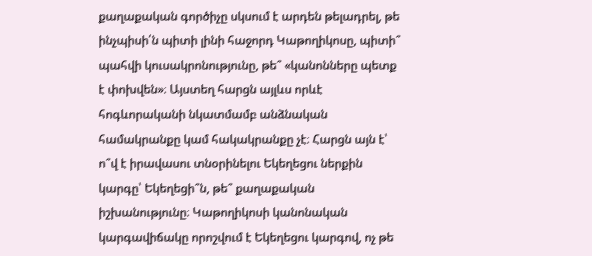քաղաքական գործիչը սկսում է արդեն թելադրել, թե ինչպիսի՛ն պիտի լինի հաջորդ Կաթողիկոսը, պիտի՞ պահվի կուսակրոնությունը, թե՞ «կանոնները պետք է փոխվեն»։ Այստեղ հարցն այլևս որևէ հոգևորականի նկատմամբ անձնական համակրանքը կամ հակակրանքը չէ։ Հարցն այն է՝ ո՞վ է իրավասու տնօրինելու Եկեղեցու ներքին կարգը՝ Եկեղեցի՞ն, թե՞ քաղաքական իշխանությունը։ Կաթողիկոսի կանոնական կարգավիճակը որոշվում է Եկեղեցու կարգով, ոչ թե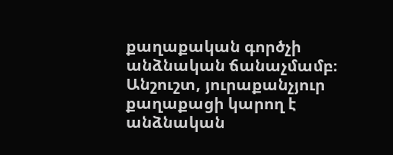քաղաքական գործչի անձնական ճանաչմամբ։
Անշուշտ, յուրաքանչյուր քաղաքացի կարող է անձնական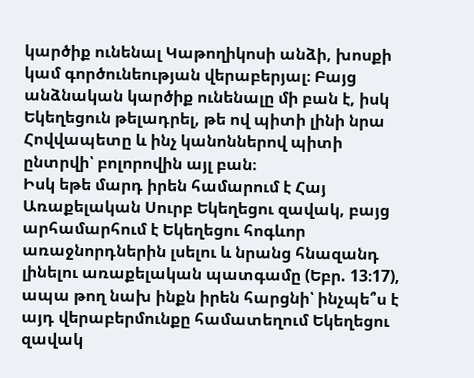կարծիք ունենալ Կաթողիկոսի անձի, խոսքի կամ գործունեության վերաբերյալ։ Բայց անձնական կարծիք ունենալը մի բան է, իսկ Եկեղեցուն թելադրել, թե ով պիտի լինի նրա Հովվապետը և ինչ կանոններով պիտի ընտրվի՝ բոլորովին այլ բան։
Իսկ եթե մարդ իրեն համարում է Հայ Առաքելական Սուրբ Եկեղեցու զավակ, բայց արհամարհում է Եկեղեցու հոգևոր առաջնորդներին լսելու և նրանց հնազանդ լինելու առաքելական պատգամը (Եբր. 13։17), ապա թող նախ ինքն իրեն հարցնի՝ ինչպե՞ս է այդ վերաբերմունքը համատեղում Եկեղեցու զավակ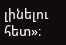լինելու հետ»։